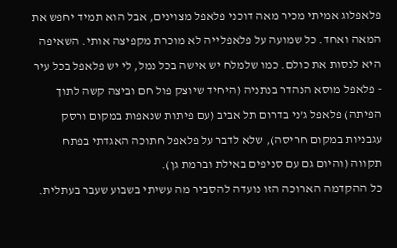פלאפלוג אמיתי מכיר מאה דוכני פלאפל מצוינים, אבל הוא תמיד יחפש את המאה ואחד. כל שמועה על פלאפלייה לא מוכרת מקפיצה אותי. השאיפה היא לנסות את כולם. כמו שלמלח יש אישה בכל נמל, לי יש פלאפל בכל עיר - פלאפל מוסא הנהדר בנתניה (היחיד שיוצק פול חם וביצה קשה לתוך הפיתה) פלאפל ג'ני בדרום תל אביב (עם פיתות שנאפות במקום ורסק עגבניות במקום חריסה), שלא לדבר על פלאפל חתוכה האגדתי בפתח תקווה (והיום גם עם סניפים באילת וברמת גן).
כל ההקדמה הארוכה הזו נועדה להסביר מה עשיתי בשבוע שעבר בעתלית.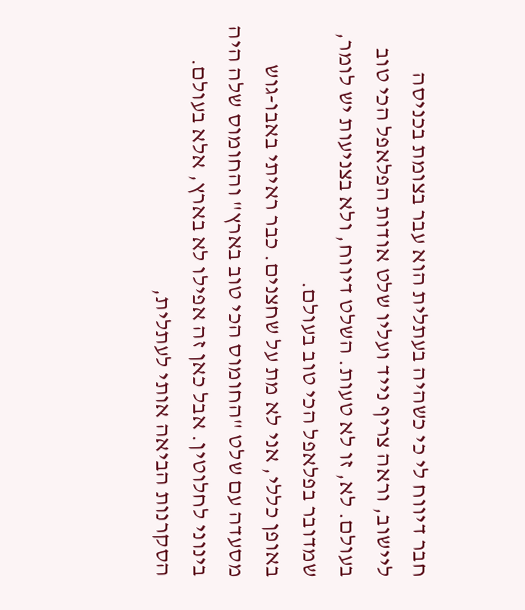חבר דיווח לי כי כשהיה בעתלית הוא עבר בצומת בכניסה ליישוב, וראה צריף נייד ועליו שלט אודות הפלאפל הכי טוב בעולם. לא, זו לא טעות. השלט דיווח, ולא בצניעות יש לומר, שמדובר בפלאפל הכי טוב בעולם.
באופן כללי, אני לא מת על שחצנים. כבר ראיתי באבו-גוש מסעדה עם שלט "החומוס הכי טוב בארץ" והחומוס שלה היה בינוני לחלוטין. אבל כאן זה אפילו לא בארץ, אלא בעולם. הסקרנות הביאה אותי לעתלית,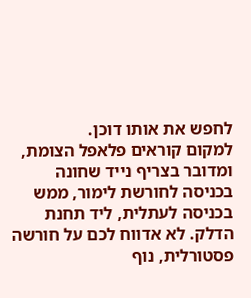לחפש את אותו דוכן.
למקום קוראים פלאפל הצומת, ומדובר בצריף נייד שחונה בכניסה לחורשת לימור, ממש בכניסה לעתלית, ליד תחנת הדלק. לא אדווח לכם על חורשה פסטורלית, נוף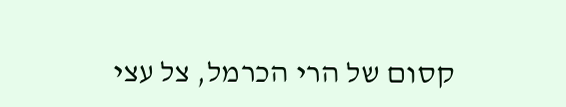קסום של הרי הכרמל, צל עצי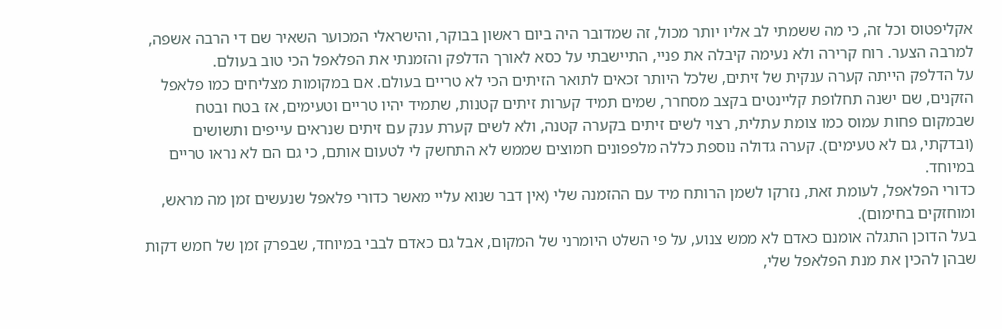אקליפטוס וכל זה, כי מה ששמתי לב אליו יותר מכול, זה שמדובר היה ביום ראשון בבוקר, והישראלי המכוער השאיר שם די הרבה אשפה, למרבה הצער. רוח קרירה ולא נעימה קיבלה את פניי, התיישבתי על כסא לאורך הדלפק והזמנתי את הפלאפל הכי טוב בעולם.
על הדלפק הייתה קערה ענקית של זיתים, שלכל היותר זכאים לתואר הזיתים הכי לא טריים בעולם. אם במקומות מצליחים כמו פלאפל הזקנים, שם ישנה תחלופת קליינטים בקצב מסחרר, שמים תמיד קערות זיתים קטנות, שתמיד יהיו טריים וטעימים, אז בטח ובטח שבמקום פחות עמוס כמו צומת עתלית, רצוי לשים זיתים בקערה קטנה, ולא לשים קערת ענק עם זיתים שנראים עייפים ותשושים (ובדקתי, גם לא טעימים). קערה גדולה נוספת כללה מלפפונים חמוצים שממש לא התחשק לי לטעום אותם, כי גם הם לא נראו טריים במיוחד.
כדורי הפלאפל, לעומת זאת, נזרקו לשמן הרותח מיד עם ההזמנה שלי (אין דבר שנוא עליי מאשר כדורי פלאפל שנעשים זמן מה מראש, ומוחזקים בחימום).
בעל הדוכן התגלה אומנם כאדם לא ממש צנוע, על פי השלט היומרני של המקום, אבל גם כאדם לבבי במיוחד, שבפרק זמן של חמש דקות שבהן להכין את מנת הפלאפל שלי,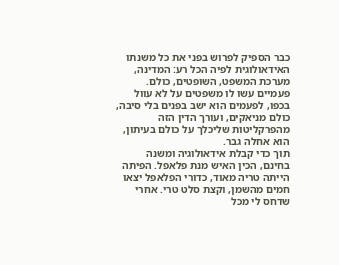כבר הספיק לפרוש בפני את כל משנתו האידאולוגית לפיה הכל רע: המדינה, מערכת המשפט, השופטים, כולם. פעמיים עשו לו משפטים על לא עוול בכפו, לפעמים הוא ישב בפנים בלי סיבה, כולם מניאקים, ועורך הדין הזה מהפרקליטות שליכלך על כולם בעיתון, הוא אחלה גבר.
תוך כדי קבלת אידאולוגיה ומשנה בחינם, הכין האיש מנת פלאפל. הפיתה הייתה טריה מאוד, כדורי הפלאפל יצאו חמים מהשמן, וקצת סלט טרי. אחרי שדחס לי מכל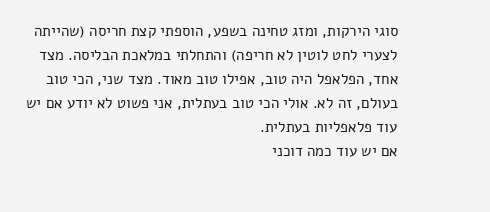סוגי הירקות, ומזג טחינה בשפע, הוספתי קצת חריסה (שהייתה לצערי לחט לוטין לא חריפה) והתחלתי במלאכת הבליסה. מצד אחד, הפלאפל היה טוב, אפילו טוב מאוד. מצד שני, הכי טוב בעולם, זה לא. אולי הכי טוב בעתלית, אני פשוט לא יודע אם יש עוד פלאפליות בעתלית.
אם יש עוד כמה דוכני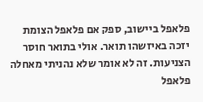פלאפל ביישוב, ספק אם פלאפל הצומת יזכה באיזשהו תואר. אולי בתואר חוסר הצניעות. זה לא אומר שלא נהניתי מאחלה פלאפל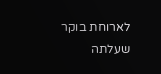לארוחת בוקר שעלתה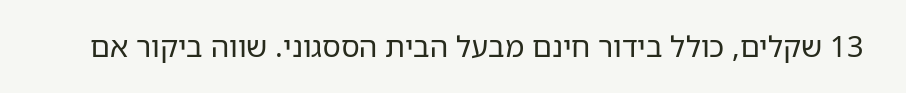13 שקלים, כולל בידור חינם מבעל הבית הססגוני. שווה ביקור אם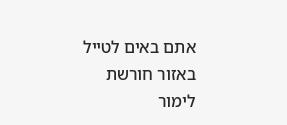אתם באים לטייל באזור חורשת לימור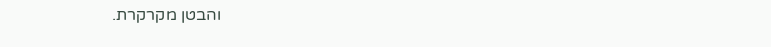והבטן מקרקרת.